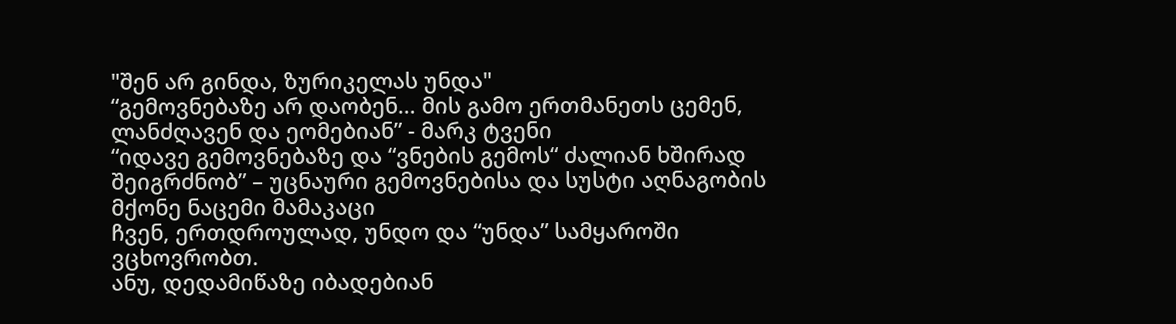"შენ არ გინდა, ზურიკელას უნდა"
“გემოვნებაზე არ დაობენ… მის გამო ერთმანეთს ცემენ, ლანძღავენ და ეომებიან” - მარკ ტვენი
“იდავე გემოვნებაზე და “ვნების გემოს“ ძალიან ხშირად შეიგრძნობ” – უცნაური გემოვნებისა და სუსტი აღნაგობის მქონე ნაცემი მამაკაცი
ჩვენ, ერთდროულად, უნდო და “უნდა” სამყაროში ვცხოვრობთ.
ანუ, დედამიწაზე იბადებიან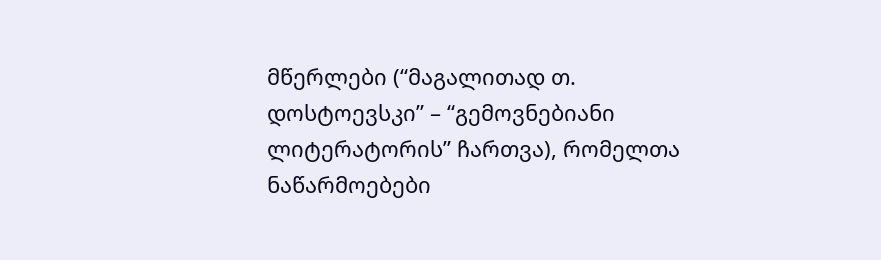მწერლები (“მაგალითად თ. დოსტოევსკი” – “გემოვნებიანი ლიტერატორის” ჩართვა), რომელთა ნაწარმოებები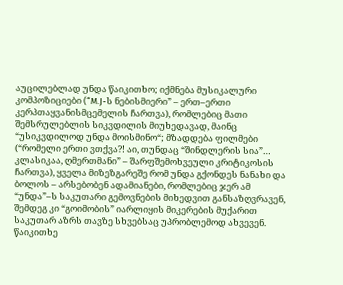აუცილებლად უნდა წაიკითხო; იქმნება მუსიკალური კომპოზიციები (“M.J-ს ნებისმიერი” – ერთ–ერთი კერპთაყვანისმცემელის ჩართვა), რომლებიც მათი შემსრულებლის სიკვდილის მიუხედავად, მაინც “უსიკვდილოდ უნდა მოისმინო“; მზადდება ფილმები (“რომელი ერთი ვთქვა?! აი, თუნდაც “შინდლერის სია”… კლასიკაა, ღმერთმანი” – შარფშემოხვეული კრიტიკოსის ჩართვა), ყველა მიზეზგარეშე რომ უნდა გქონდეს ნანახი და ბოლოს – არსებობენ ადამიანები, რომლებიც ჯერ ამ “უნდა”–ს საკუთარი გემოვნების მიხედვით განსაზღვრავენ, შემდეგ კი “გოიმობის” იარლიყის მიკერების მუქარით საკუთარ აზრს თავზე სხვებსაც უპრობლემოდ ახვევენ.
წაიკითხე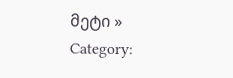მეტი »
Category: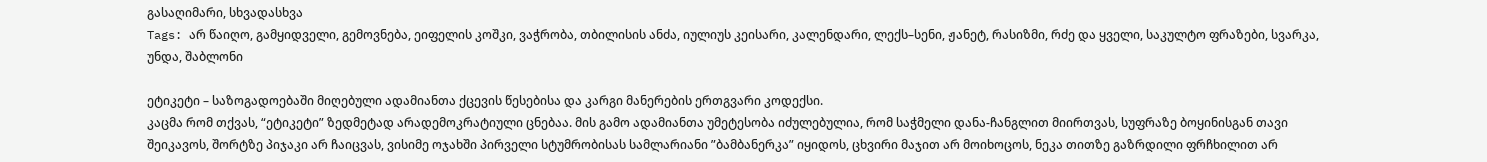გასაღიმარი, სხვადასხვა
Tags: არ წაიღო, გამყიდველი, გემოვნება, ეიფელის კოშკი, ვაჭრობა, თბილისის ანძა, იულიუს კეისარი, კალენდარი, ლექს–სენი, ჟანეტ, რასიზმი, რძე და ყველი, საკულტო ფრაზები, სვარკა, უნდა, შაბლონი

ეტიკეტი – საზოგადოებაში მიღებული ადამიანთა ქცევის წესებისა და კარგი მანერების ერთგვარი კოდექსი.
კაცმა რომ თქვას, “ეტიკეტი” ზედმეტად არადემოკრატიული ცნებაა. მის გამო ადამიანთა უმეტესობა იძულებულია, რომ საჭმელი დანა-ჩანგლით მიირთვას, სუფრაზე ბოყინისგან თავი შეიკავოს, შორტზე პიჯაკი არ ჩაიცვას, ვისიმე ოჯახში პირველი სტუმრობისას სამლარიანი ”ბამბანერკა” იყიდოს, ცხვირი მაჯით არ მოიხოცოს, ნეკა თითზე გაზრდილი ფრჩხილით არ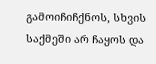გამოიჩიჩქნოს, სხვის საქმეში არ ჩაყოს და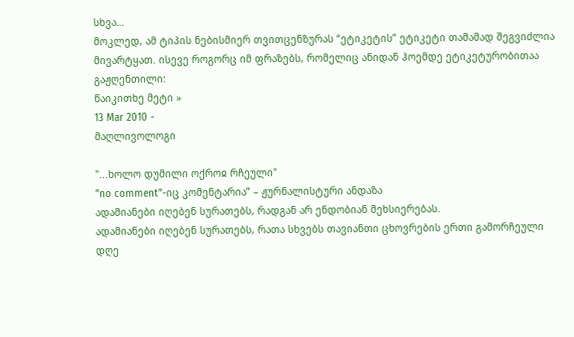სხვა…
მოკლედ, ამ ტიპის ნებისმიერ თვითცენზურას “ეტიკეტის” ეტიკეტი თამამად შეგვიძლია მივარტყათ. ისევე როგორც იმ ფრაზებს, რომელიც ანიდან ჰოემდე ეტიკეტურობითაა გაჟღენთილი:
წაიკითხე მეტი »
13 Mar 2010 -
მაღლივოლოგი

"...ხოლო დუმილი ოქროჲ რჩეული"
”no comment”-იც კომენტარია” – ჟურნალისტური ანდაზა
ადამიანები იღებენ სურათებს, რადგან არ ენდობიან მეხსიერებას.
ადამიანები იღებენ სურათებს, რათა სხვებს თავიანთი ცხოვრების ერთი გამორჩეული დღე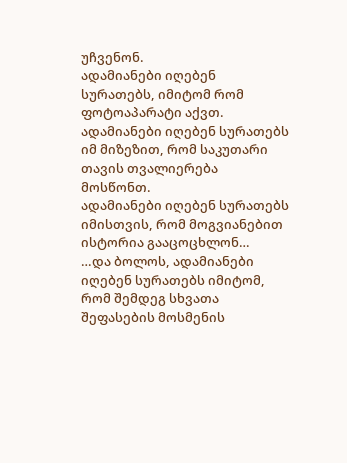უჩვენონ.
ადამიანები იღებენ სურათებს, იმიტომ რომ ფოტოაპარატი აქვთ.
ადამიანები იღებენ სურათებს იმ მიზეზით, რომ საკუთარი თავის თვალიერება მოსწონთ.
ადამიანები იღებენ სურათებს იმისთვის, რომ მოგვიანებით ისტორია გააცოცხლონ…
…და ბოლოს, ადამიანები იღებენ სურათებს იმიტომ, რომ შემდეგ სხვათა შეფასების მოსმენის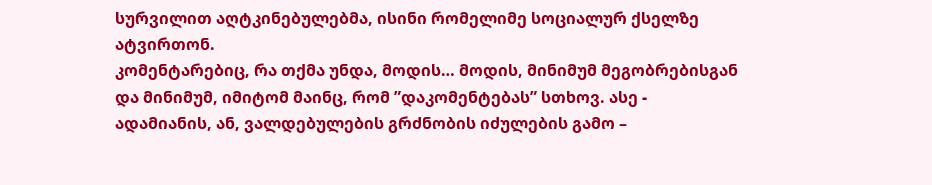სურვილით აღტკინებულებმა, ისინი რომელიმე სოციალურ ქსელზე ატვირთონ.
კომენტარებიც, რა თქმა უნდა, მოდის… მოდის, მინიმუმ მეგობრებისგან და მინიმუმ, იმიტომ მაინც, რომ ”დაკომენტებას” სთხოვ. ასე - ადამიანის, ან, ვალდებულების გრძნობის იძულების გამო –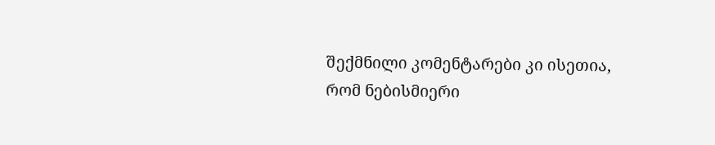შექმნილი კომენტარები კი ისეთია, რომ ნებისმიერი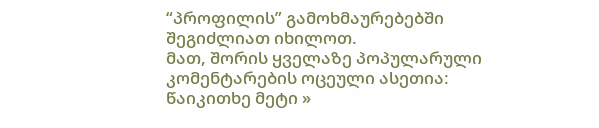“პროფილის” გამოხმაურებებში შეგიძლიათ იხილოთ.
მათ, შორის ყველაზე პოპულარული კომენტარების ოცეული ასეთია:
წაიკითხე მეტი »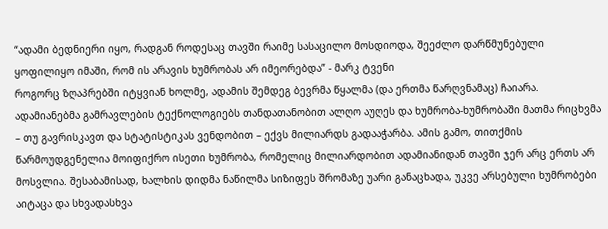“ადამი ბედნიერი იყო, რადგან როდესაც თავში რაიმე სასაცილო მოსდიოდა, შეეძლო დარწმუნებული ყოფილიყო იმაში, რომ ის არავის ხუმრობას არ იმეორებდა” - მარკ ტვენი
როგორც ზღაპრებში იტყვიან ხოლმე, ადამის შემდეგ ბევრმა წყალმა (და ერთმა წარღვნამაც) ჩაიარა. ადამიანებმა გამრავლების ტექნოლოგიებს თანდათანობით ალღო აუღეს და ხუმრობა-ხუმრობაში მათმა რიცხვმა – თუ გავრისკავთ და სტატისტიკას ვენდობით – ექვს მილიარდს გადააჭარბა. ამის გამო, თითქმის წარმოუდგენელია მოიფიქრო ისეთი ხუმრობა, რომელიც მილიარდობით ადამიანიდან თავში ჯერ არც ერთს არ მოსვლია. შესაბამისად, ხალხის დიდმა ნაწილმა სიზიფეს შრომაზე უარი განაცხადა, უკვე არსებული ხუმრობები აიტაცა და სხვადასხვა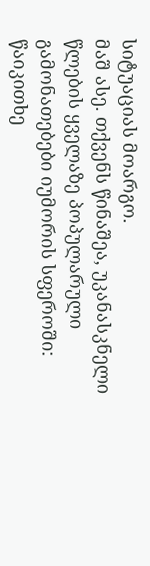სიტუაციას მოარგო.
მაშ ასე. თქვენს წინაშეა, უკანასკნელი წლების ყველაზე პოპულარული გამონათებები იუმორის სფეროში:
წაიკითხე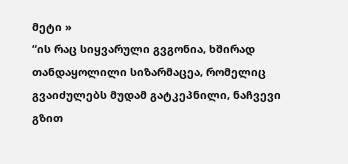მეტი »
“ის რაც სიყვარული გვგონია, ხშირად თანდაყოლილი სიზარმაცეა, რომელიც გვაიძულებს მუდამ გატკეპნილი, ნაჩვევი გზით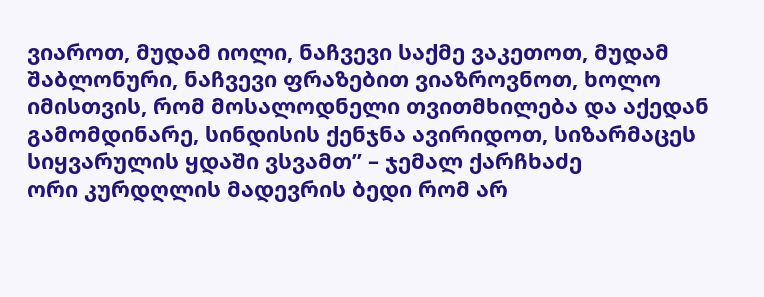ვიაროთ, მუდამ იოლი, ნაჩვევი საქმე ვაკეთოთ, მუდამ შაბლონური, ნაჩვევი ფრაზებით ვიაზროვნოთ, ხოლო იმისთვის, რომ მოსალოდნელი თვითმხილება და აქედან გამომდინარე, სინდისის ქენჯნა ავირიდოთ, სიზარმაცეს სიყვარულის ყდაში ვსვამთ” – ჯემალ ქარჩხაძე
ორი კურდღლის მადევრის ბედი რომ არ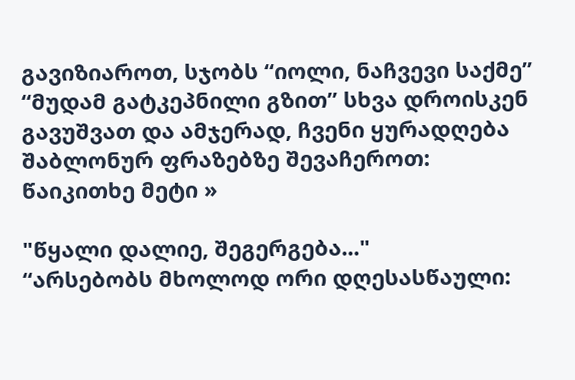გავიზიაროთ, სჯობს “იოლი, ნაჩვევი საქმე” “მუდამ გატკეპნილი გზით” სხვა დროისკენ გავუშვათ და ამჯერად, ჩვენი ყურადღება შაბლონურ ფრაზებზე შევაჩეროთ:
წაიკითხე მეტი »

"წყალი დალიე, შეგერგება..."
“არსებობს მხოლოდ ორი დღესასწაული: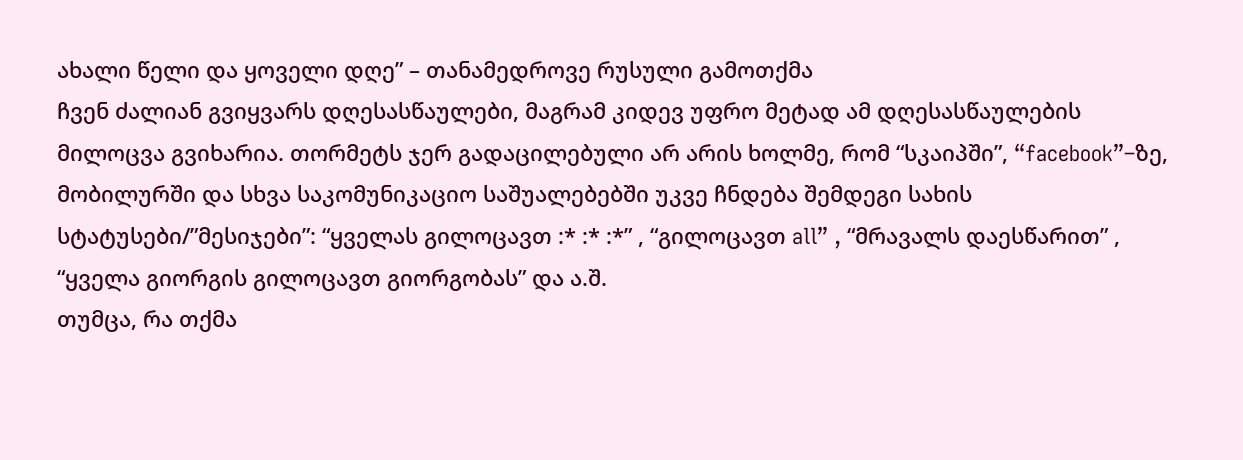ახალი წელი და ყოველი დღე” – თანამედროვე რუსული გამოთქმა
ჩვენ ძალიან გვიყვარს დღესასწაულები, მაგრამ კიდევ უფრო მეტად ამ დღესასწაულების მილოცვა გვიხარია. თორმეტს ჯერ გადაცილებული არ არის ხოლმე, რომ “სკაიპში”, “facebook”–ზე, მობილურში და სხვა საკომუნიკაციო საშუალებებში უკვე ჩნდება შემდეგი სახის სტატუსები/”მესიჯები”: “ყველას გილოცავთ :* :* :*” , “გილოცავთ all” , “მრავალს დაესწარით” , “ყველა გიორგის გილოცავთ გიორგობას” და ა.შ.
თუმცა, რა თქმა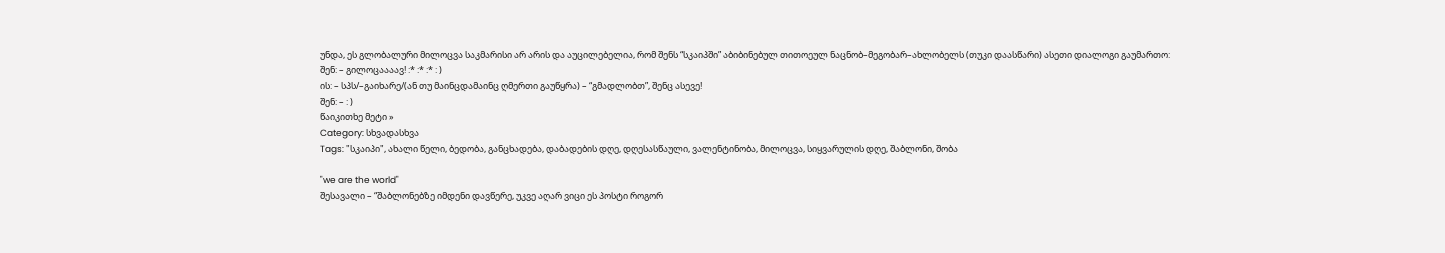უნდა, ეს გლობალური მილოცვა საკმარისი არ არის და აუცილებელია, რომ შენს “სკაიპში” აბიბინებულ თითოეულ ნაცნობ–მეგობარ–ახლობელს (თუკი დაასწარი) ასეთი დიალოგი გაუმართო:
შენ: – გილოცაააავ! :* :* :* : )
ის: – სპს/–გაიხარე/(ან თუ მაინცდამაინც ღმერთი გაუწყრა) – “გმადლობთ”, შენც ასევე!
შენ: – : )
წაიკითხე მეტი »
Category: სხვადასხვა
Tags: "სკაიპი", ახალი წელი, ბედობა, განცხადება, დაბადების დღე, დღესასწაული, ვალენტინობა, მილოცვა, სიყვარულის დღე, შაბლონი, შობა

"we are the world"
შესავალი – “შაბლონებზე იმდენი დავწერე, უკვე აღარ ვიცი ეს პოსტი როგორ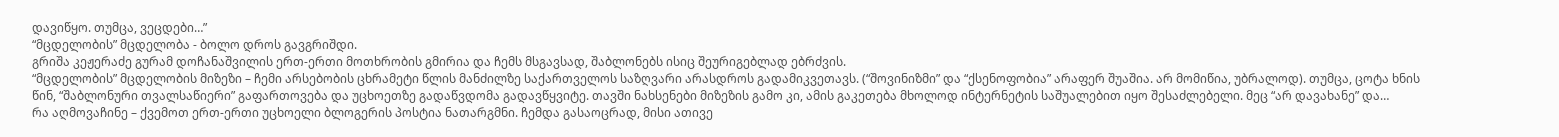დავიწყო. თუმცა, ვეცდები…”
“მცდელობის” მცდელობა - ბოლო დროს გავგრიშდი.
გრიშა კეჟერაძე გურამ დოჩანაშვილის ერთ-ერთი მოთხრობის გმირია და ჩემს მსგავსად, შაბლონებს ისიც შეურიგებლად ებრძვის.
“მცდელობის” მცდელობის მიზეზი – ჩემი არსებობის ცხრამეტი წლის მანძილზე საქართველოს საზღვარი არასდროს გადამიკვეთავს. (“შოვინიზმი” და “ქსენოფობია” არაფერ შუაშია. არ მომიწია, უბრალოდ). თუმცა, ცოტა ხნის წინ, “შაბლონური თვალსაწიერი” გაფართოვება და უცხოეთზე გადაწვდომა გადავწყვიტე. თავში ნახსენები მიზეზის გამო კი, ამის გაკეთება მხოლოდ ინტერნეტის საშუალებით იყო შესაძლებელი. მეც “არ დავახანე” და…
რა აღმოვაჩინე – ქვემოთ ერთ-ერთი უცხოელი ბლოგერის პოსტია ნათარგმნი. ჩემდა გასაოცრად, მისი ათივე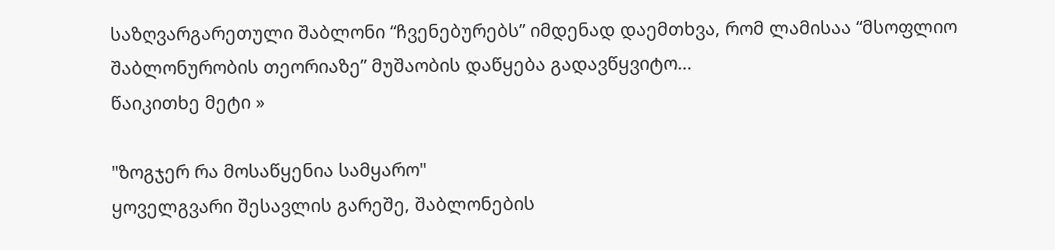საზღვარგარეთული შაბლონი “ჩვენებურებს” იმდენად დაემთხვა, რომ ლამისაა “მსოფლიო შაბლონურობის თეორიაზე” მუშაობის დაწყება გადავწყვიტო…
წაიკითხე მეტი »

"ზოგჯერ რა მოსაწყენია სამყარო"
ყოველგვარი შესავლის გარეშე, შაბლონების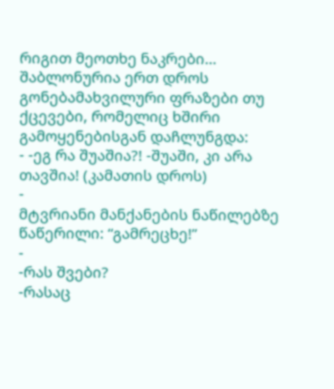რიგით მეოთხე ნაკრები…
შაბლონურია ერთ დროს გონებამახვილური ფრაზები თუ ქცევები, რომელიც ხშირი გამოყენებისგან დაჩლუნგდა:
- -ეგ რა შუაშია?! -შუაში, კი არა თავშია! (კამათის დროს)
-
მტვრიანი მანქანების ნაწილებზე წაწერილი: “გამრეცხე!”
-
-რას შვები?
-რასაც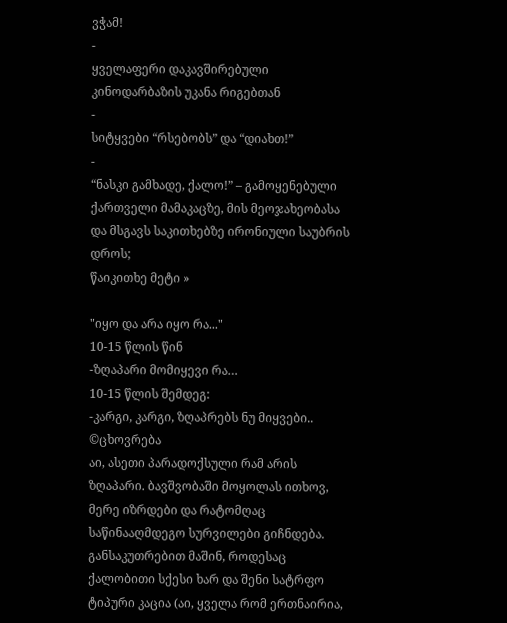ვჭამ!
-
ყველაფერი დაკავშირებული კინოდარბაზის უკანა რიგებთან
-
სიტყვები “რსებობს” და “დიახთ!”
-
“ნასკი გამხადე, ქალო!” – გამოყენებული ქართველი მამაკაცზე, მის მეოჯახეობასა და მსგავს საკითხებზე ირონიული საუბრის დროს;
წაიკითხე მეტი »

"იყო და არა იყო რა..."
10-15 წლის წინ
-ზღაპარი მომიყევი რა…
10-15 წლის შემდეგ:
-კარგი, კარგი, ზღაპრებს ნუ მიყვები..
©ცხოვრება
აი, ასეთი პარადოქსული რამ არის ზღაპარი. ბავშვობაში მოყოლას ითხოვ, მერე იზრდები და რატომღაც საწინააღმდეგო სურვილები გიჩნდება. განსაკუთრებით მაშინ, როდესაც ქალობითი სქესი ხარ და შენი სატრფო ტიპური კაცია (აი, ყველა რომ ერთნაირია,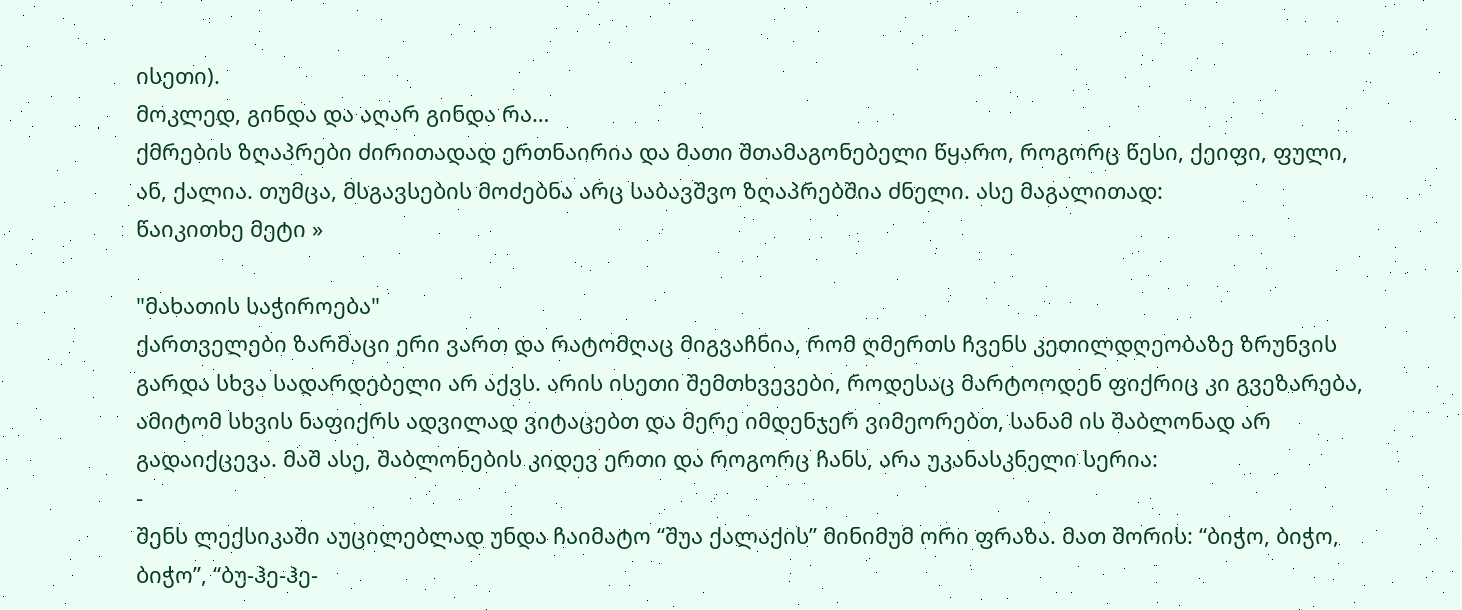ისეთი).
მოკლედ, გინდა და აღარ გინდა რა…
ქმრების ზღაპრები ძირითადად ერთნაირია და მათი შთამაგონებელი წყარო, როგორც წესი, ქეიფი, ფული, ან, ქალია. თუმცა, მსგავსების მოძებნა არც საბავშვო ზღაპრებშია ძნელი. ასე მაგალითად:
წაიკითხე მეტი »

"მახათის საჭიროება"
ქართველები ზარმაცი ერი ვართ და რატომღაც მიგვაჩნია, რომ ღმერთს ჩვენს კეთილდღეობაზე ზრუნვის გარდა სხვა სადარდებელი არ აქვს. არის ისეთი შემთხვევები, როდესაც მარტოოდენ ფიქრიც კი გვეზარება, ამიტომ სხვის ნაფიქრს ადვილად ვიტაცებთ და მერე იმდენჯერ ვიმეორებთ, სანამ ის შაბლონად არ გადაიქცევა. მაშ ასე, შაბლონების კიდევ ერთი და როგორც ჩანს, არა უკანასკნელი სერია:
-
შენს ლექსიკაში აუცილებლად უნდა ჩაიმატო “შუა ქალაქის” მინიმუმ ორი ფრაზა. მათ შორის: “ბიჭო, ბიჭო, ბიჭო”, “ბუ-ჰე-ჰე-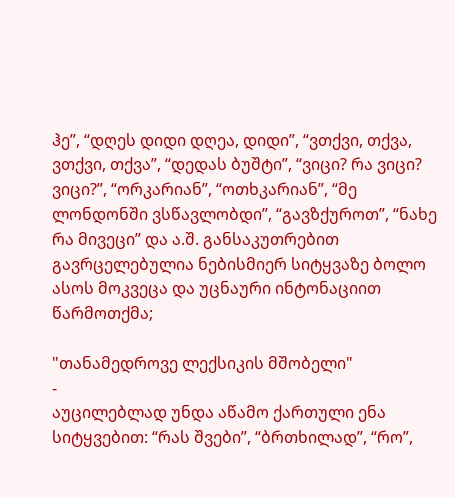ჰე”, “დღეს დიდი დღეა, დიდი”, “ვთქვი, თქვა, ვთქვი, თქვა”, “დედას ბუშტი”, “ვიცი? რა ვიცი? ვიცი?”, “ორკარიან”, “ოთხკარიან”, “მე ლონდონში ვსწავლობდი”, “გავზქუროთ”, “ნახე რა მივეცი” და ა.შ. განსაკუთრებით გავრცელებულია ნებისმიერ სიტყვაზე ბოლო ასოს მოკვეცა და უცნაური ინტონაციით წარმოთქმა;

"თანამედროვე ლექსიკის მშობელი"
-
აუცილებლად უნდა აწამო ქართული ენა სიტყვებით: “რას შვები”, “ბრთხილად”, “რო”,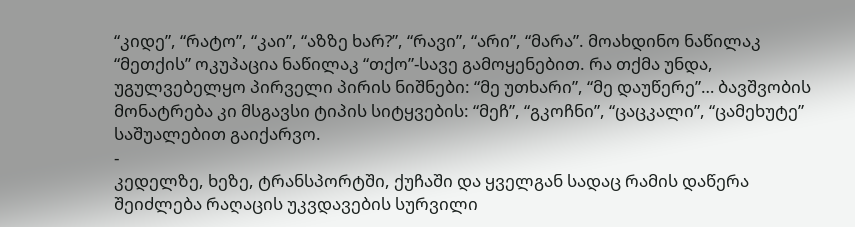“კიდე”, “რატო”, “კაი”, “აზზე ხარ?”, “რავი”, “არი”, “მარა”. მოახდინო ნაწილაკ “მეთქის” ოკუპაცია ნაწილაკ “თქო”-სავე გამოყენებით. რა თქმა უნდა, უგულვებელყო პირველი პირის ნიშნები: “მე უთხარი”, “მე დაუწერე”… ბავშვობის მონატრება კი მსგავსი ტიპის სიტყვების: “მეჩ”, “გკოჩნი”, “ცაცკალი”, “ცამეხუტე” საშუალებით გაიქარვო.
-
კედელზე, ხეზე, ტრანსპორტში, ქუჩაში და ყველგან სადაც რამის დაწერა შეიძლება რაღაცის უკვდავების სურვილი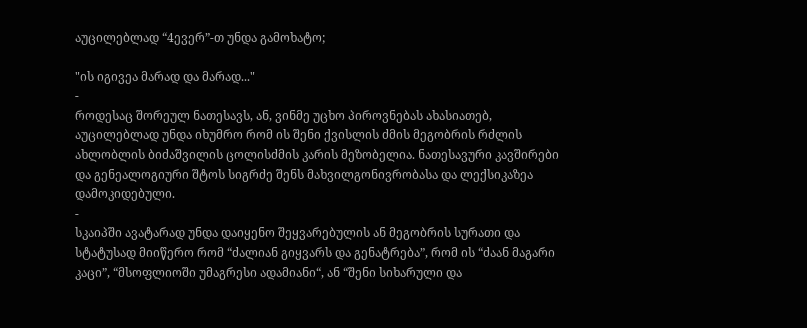აუცილებლად “4ევერ”-თ უნდა გამოხატო;

"ის იგივეა მარად და მარად..."
-
როდესაც შორეულ ნათესავს, ან, ვინმე უცხო პიროვნებას ახასიათებ, აუცილებლად უნდა იხუმრო რომ ის შენი ქვისლის ძმის მეგობრის რძლის ახლობლის ბიძაშვილის ცოლისძმის კარის მეზობელია. ნათესავური კავშირები და გენეალოგიური შტოს სიგრძე შენს მახვილგონივრობასა და ლექსიკაზეა დამოკიდებული.
-
სკაიპში ავატარად უნდა დაიყენო შეყვარებულის ან მეგობრის სურათი და სტატუსად მიიწერო რომ “ძალიან გიყვარს და გენატრება”, რომ ის “ძაან მაგარი კაცი”, “მსოფლიოში უმაგრესი ადამიანი“, ან “შენი სიხარული და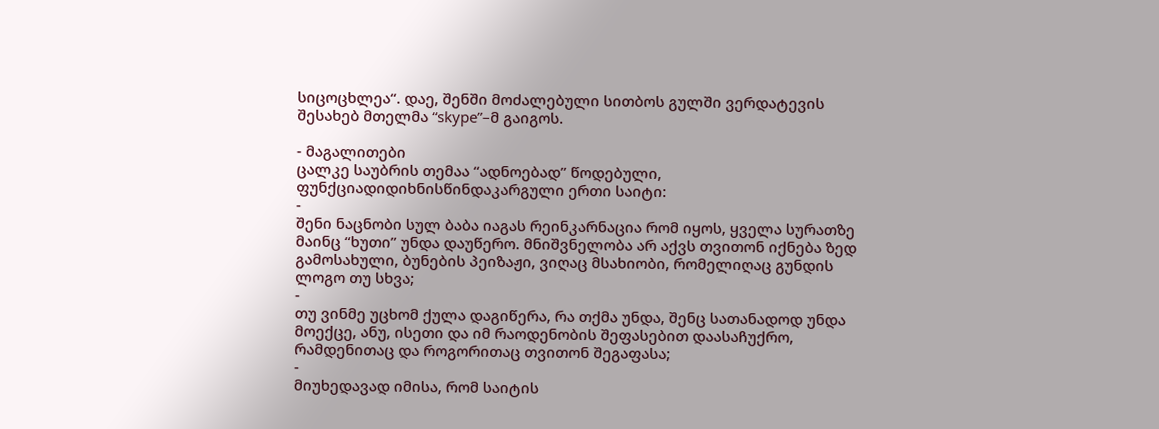სიცოცხლეა“. დაე, შენში მოძალებული სითბოს გულში ვერდატევის შესახებ მთელმა “skype”–მ გაიგოს.

- მაგალითები
ცალკე საუბრის თემაა “ადნოებად” წოდებული, ფუნქციადიდიხნისწინდაკარგული ერთი საიტი:
-
შენი ნაცნობი სულ ბაბა იაგას რეინკარნაცია რომ იყოს, ყველა სურათზე მაინც “ხუთი” უნდა დაუწერო. მნიშვნელობა არ აქვს თვითონ იქნება ზედ გამოსახული, ბუნების პეიზაჟი, ვიღაც მსახიობი, რომელიღაც გუნდის ლოგო თუ სხვა;
-
თუ ვინმე უცხომ ქულა დაგიწერა, რა თქმა უნდა, შენც სათანადოდ უნდა მოექცე, ანუ, ისეთი და იმ რაოდენობის შეფასებით დაასაჩუქრო, რამდენითაც და როგორითაც თვითონ შეგაფასა;
-
მიუხედავად იმისა, რომ საიტის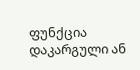ფუნქცია დაკარგული ან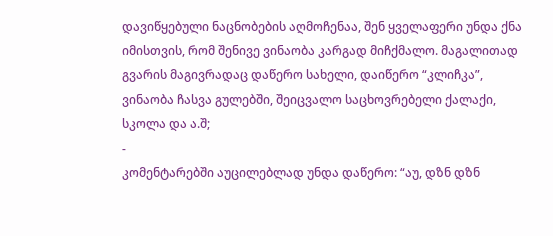დავიწყებული ნაცნობების აღმოჩენაა, შენ ყველაფერი უნდა ქნა იმისთვის, რომ შენივე ვინაობა კარგად მიჩქმალო. მაგალითად გვარის მაგივრადაც დაწერო სახელი, დაიწერო “კლიჩკა”, ვინაობა ჩასვა გულებში, შეიცვალო საცხოვრებელი ქალაქი, სკოლა და ა.შ;
-
კომენტარებში აუცილებლად უნდა დაწერო: “აუ, დზნ დზნ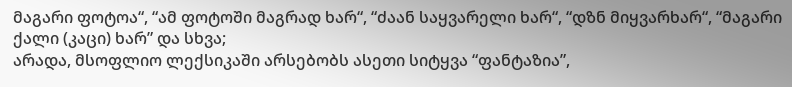მაგარი ფოტოა“, “ამ ფოტოში მაგრად ხარ“, “ძაან საყვარელი ხარ“, “დზნ მიყვარხარ“, “მაგარი ქალი (კაცი) ხარ” და სხვა;
არადა, მსოფლიო ლექსიკაში არსებობს ასეთი სიტყვა “ფანტაზია”,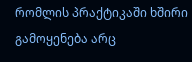რომლის პრაქტიკაში ხშირი გამოყენება არც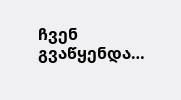ჩვენ გვაწყენდა…